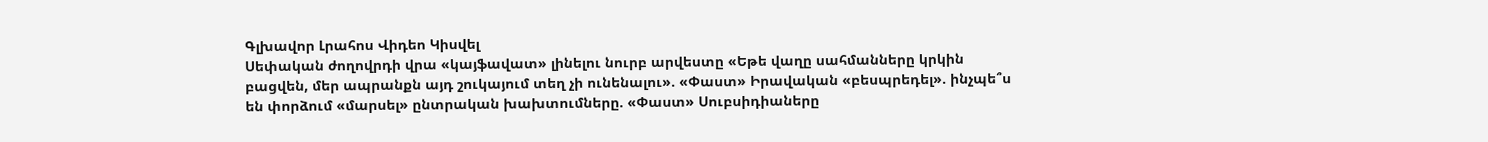Գլխավոր Լրահոս Վիդեո Կիսվել
Սեփական ժողովրդի վրա «կայֆավատ» լինելու նուրբ արվեստը «Եթե վաղը սահմանները կրկին բացվեն, մեր ապրանքն այդ շուկայում տեղ չի ունենալու». «Փաստ» Իրավական «բեսպրեդել». ինչպե՞ս են փորձում «մարսել» ընտրական խախտումները. «Փաստ» Սուբսիդիաները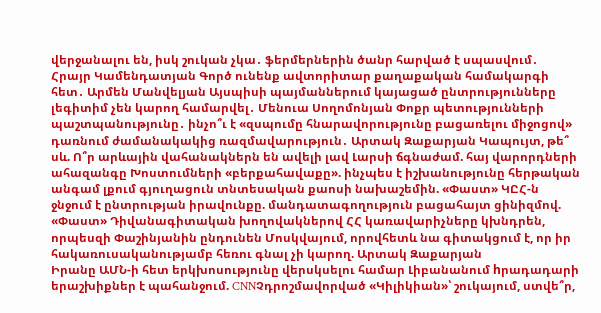վերջանալու են, իսկ շուկան չկա․ ֆերմերներին ծանր հարված է սպասվում․ Հրայր Կամենդատյան Գործ ունենք ավտորիտար քաղաքական համակարգի հետ․ Արմեն Մանվելյան Այսպիսի պայմաններում կայացած ընտրությունները լեգիտիմ չեն կարող համարվել․ Մենուա Սողոմոնյան Փոքր պետությունների պաշտպանությունը․ ինչո՞ւ է «զսպումը հնարավորությունը բացառելու միջոցով» դառնում ժամանակակից ռազմավարություն․ Արտակ Զաքարյան Կապույտ, թե՞ սև. Ո՞ր արևային վահանակներն են ավելի լավ Լարսի ճգնաժամ. հայ վարորդների ահազանգը Խոստումների «բերքահավաքը». ինչպես է իշխանությունը հերթական անգամ լքում գյուղացուն տնտեսական քաոսի նախաշեմին. «Փաստ» ԿԸՀ-ն ջնջում է ընտրության իրավունքը. մանդատագողություն բացահայտ ցինիզմով. «Փաստ» Դիվանագիտական խողովակներով ՀՀ կառավարիչները կխնդրեն, որպեսզի Փաշինյանին ընդունեն Մոսկվայում, որովհետև նա գիտակցում է, որ իր հակառուսականությամբ հեռու գնալ չի կարող. Արտակ Զաքարյան
Իրանը ԱՄՆ-ի հետ երկխոսությունը վերսկսելու համար Լիբանանում hրադադարի երաշխիքներ է պահանջում. CNNՉդրոշմավորված «Կիլիկիան»՝ շուկայում, ստվե՞ր,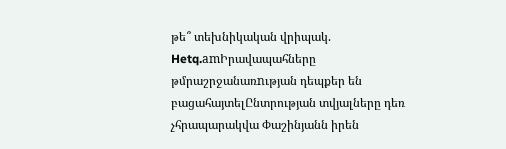թե՞ տեխնիկական վրիպակ. Hetq.amԻրավապահները թմրաշրջանառnւթյան դեպքեր են բացահայտելԸնտրության տվյալները դեռ չհրապարակվա Փաշինյանն իրեն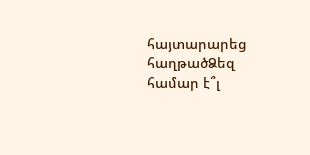հայտարարեց հաղթածՁեզ համար է՞լ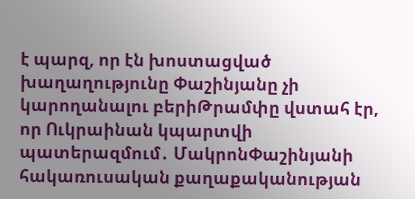է պարզ, որ էն խոստացված խաղաղությունը Փաշինյանը չի կարողանալու բերիԹրամփը վստահ էր, որ Ուկրաինան կպարտվի պատերազմում․ ՄակրոնՓաշինյանի հակառուսական քաղաքականության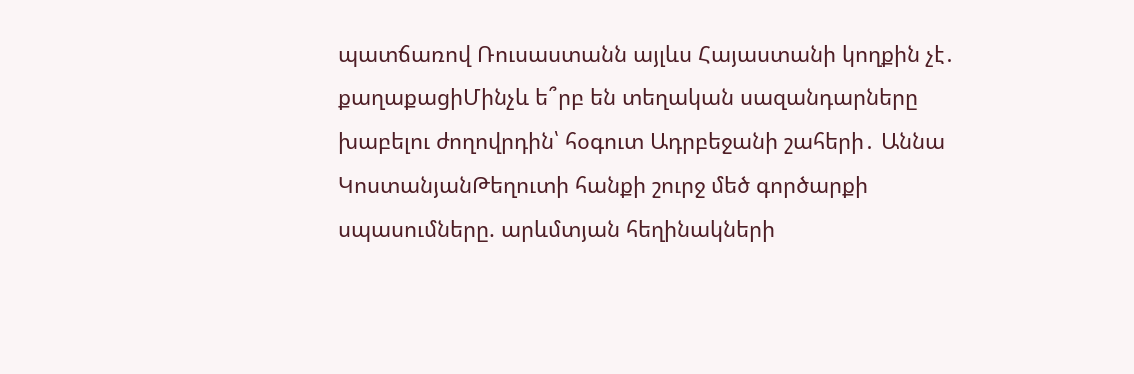պատճառով Ռուսաստանն այլևս Հայաստանի կողքին չէ․ քաղաքացիՄինչև ե՞րբ են տեղական սազանդարները խաբելու ժողովրդին՝ հօգուտ Ադրբեջանի շահերի․ Աննա ԿոստանյանԹեղուտի հանքի շուրջ մեծ գործարքի սպասումները. արևմտյան հեղինակների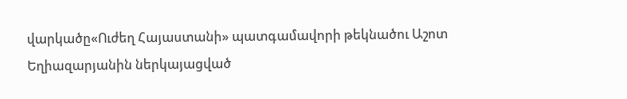վարկածը«Ուժեղ Հայաստանի» պատգամավորի թեկնածու Աշոտ Եղիազարյանին ներկայացված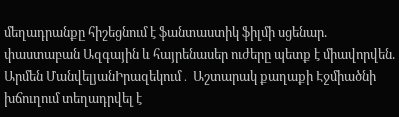մեղադրանքը հիշեցնում է ֆանտաստիկ ֆիլմի սցենար. փաստաբան Ազգային և հայրենասեր ուժերը պետք է միավորվեն. Արմեն ՄանվելյանԻրազեկում․ Աշտարակ քաղաքի Էջմիածնի խճուղում տեղադրվել է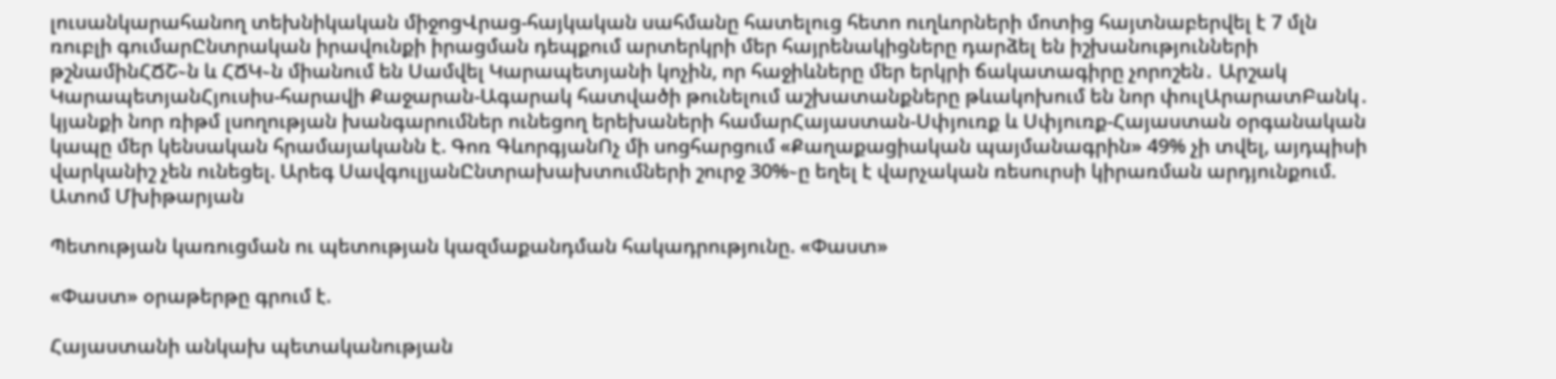լուսանկարահանող տեխնիկական միջոցՎրաց-հայկական սահմանը հատելուց հետո ուղևորների մոտից հայտնաբերվել է 7 մլն ռուբլի գումարԸնտրական իրավունքի իրացման դեպքում արտերկրի մեր հայրենակիցները դարձել են իշխանությունների թշնամինՀՃՇ֊ն և ՀՃԿ֊ն միանում են Սամվել Կարապետյանի կոչին, որ հաջիևները մեր երկրի ճակատագիրը չորոշեն․ Արշակ ԿարապետյանՀյուսիս-հարավի Քաջարան-Ագարակ հատվածի թունելում աշխատանքները թևակոխում են նոր փուլԱրարատԲանկ․ կյանքի նոր ռիթմ լսողության խանգարումներ ունեցող երեխաների համարՀայաստան-Սփյուռք և Սփյուռք-Հայաստան օրգանական կապը մեր կենսական հրամայականն է. Գոռ ԳևորգյանՈչ մի սոցհարցում «Քաղաքացիական պայմանագրին» 49% չի տվել, այդպիսի վարկանիշ չեն ունեցել. Արեգ ՍավգուլյանԸնտրախախտումների շուրջ 30%֊ը եղել է վարչական ռեսուրսի կիրառման արդյունքում. Ատոմ Մխիթարյան

Պետության կառուցման ու պետության կազմաքանդման հակադրությունը. «Փաստ»

«Փաստ» օրաթերթը գրում է.

Հայաստանի անկախ պետականության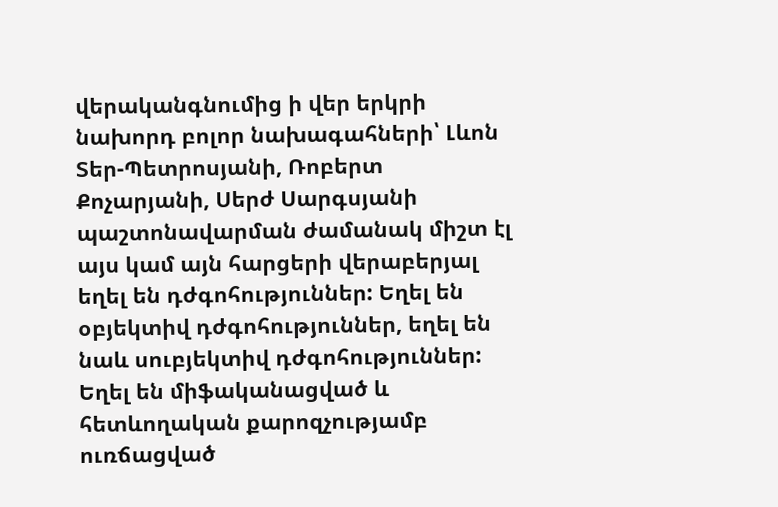վերականգնումից ի վեր երկրի նախորդ բոլոր նախագահների՝ Լևոն Տեր-Պետրոսյանի, Ռոբերտ Քոչարյանի, Սերժ Սարգսյանի պաշտոնավարման ժամանակ միշտ էլ այս կամ այն հարցերի վերաբերյալ եղել են դժգոհություններ: Եղել են օբյեկտիվ դժգոհություններ, եղել են նաև սուբյեկտիվ դժգոհություններ: Եղել են միֆականացված և հետևողական քարոզչությամբ ուռճացված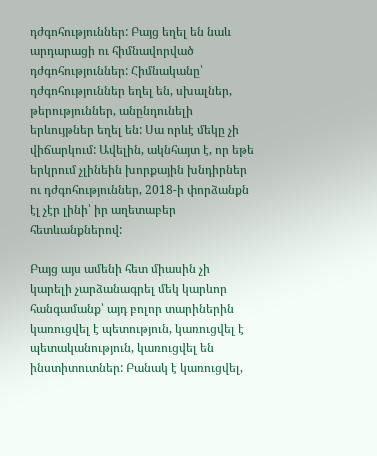դժգոհություններ: Բայց եղել են նաև արդարացի ու հիմնավորված դժգոհություններ: Հիմնականը՝ դժգոհություններ եղել են, սխալներ, թերություններ, անընդունելի երևույթներ եղել են: Սա որևէ մեկը չի վիճարկում: Ավելին, ակնհայտ է, որ եթե երկրում չլինեին խորքային խնդիրներ ու դժգոհություններ, 2018-ի փորձանքն էլ չէր լինի՝ իր աղետաբեր հետևանքներով:

Բայց այս ամենի հետ միասին չի կարելի չարձանագրել մեկ կարևոր հանգամանք՝ այդ բոլոր տարիներին կառուցվել է պետություն, կառուցվել է պետականություն, կառուցվել են ինստիտուտներ: Բանակ է կառուցվել,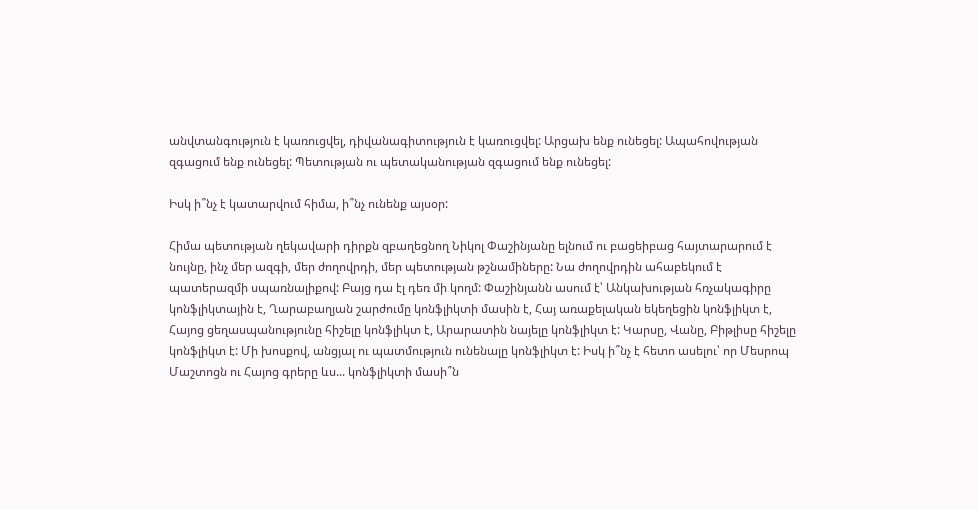անվտանգություն է կառուցվել, դիվանագիտություն է կառուցվել: Արցախ ենք ունեցել: Ապահովության զգացում ենք ունեցել: Պետության ու պետականության զգացում ենք ունեցել:

Իսկ ի՞նչ է կատարվում հիմա, ի՞նչ ունենք այսօր:

Հիմա պետության ղեկավարի դիրքն զբաղեցնող Նիկոլ Փաշինյանը ելնում ու բացեիբաց հայտարարում է նույնը, ինչ մեր ազգի, մեր ժողովրդի, մեր պետության թշնամիները: Նա ժողովրդին ահաբեկում է պատերազմի սպառնալիքով: Բայց դա էլ դեռ մի կողմ: Փաշինյանն ասում է՝ Անկախության հռչակագիրը կոնֆլիկտային է, Ղարաբաղյան շարժումը կոնֆլիկտի մասին է, Հայ առաքելական եկեղեցին կոնֆլիկտ է, Հայոց ցեղասպանությունը հիշելը կոնֆլիկտ է, Արարատին նայելը կոնֆլիկտ է: Կարսը, Վանը, Բիթլիսը հիշելը կոնֆլիկտ է: Մի խոսքով, անցյալ ու պատմություն ունենալը կոնֆլիկտ է: Իսկ ի՞նչ է հետո ասելու՝ որ Մեսրոպ Մաշտոցն ու Հայոց գրերը ևս... կոնֆլիկտի մասի՞ն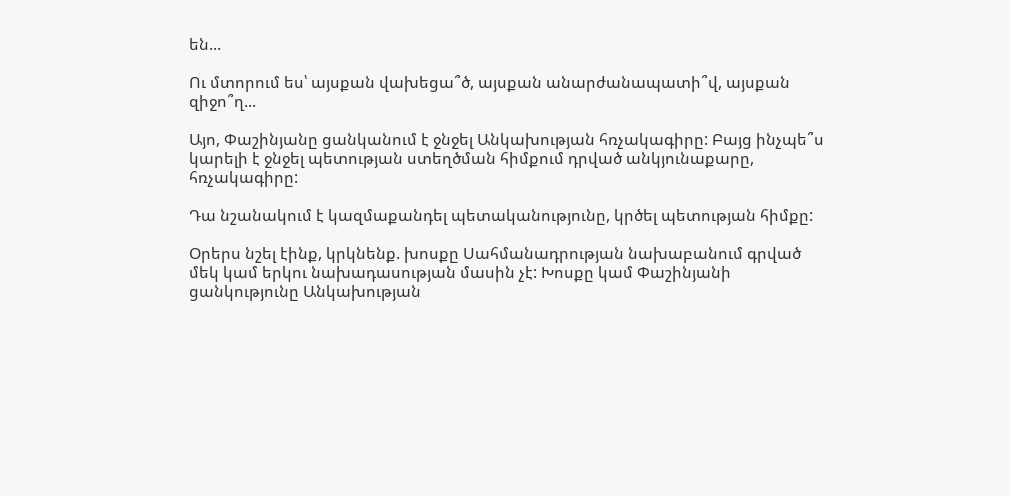են...

Ու մտորում ես՝ այսքան վախեցա՞ծ, այսքան անարժանապատի՞վ, այսքան զիջո՞ղ...

Այո, Փաշինյանը ցանկանում է ջնջել Անկախության հռչակագիրը: Բայց ինչպե՞ս կարելի է ջնջել պետության ստեղծման հիմքում դրված անկյունաքարը, հռչակագիրը:

Դա նշանակում է կազմաքանդել պետականությունը, կրծել պետության հիմքը:

Օրերս նշել էինք, կրկնենք. խոսքը Սահմանադրության նախաբանում գրված մեկ կամ երկու նախադասության մասին չէ: Խոսքը կամ Փաշինյանի ցանկությունը Անկախության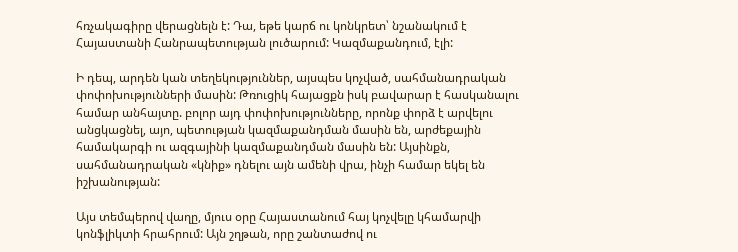հռչակագիրը վերացնելն է: Դա, եթե կարճ ու կոնկրետ՝ նշանակում է Հայաստանի Հանրապետության լուծարում: Կազմաքանդում, էլի:

Ի դեպ, արդեն կան տեղեկություններ, այսպես կոչված, սահմանադրական փոփոխությունների մասին: Թռուցիկ հայացքն իսկ բավարար է հասկանալու համար անհայտը. բոլոր այդ փոփոխությունները, որոնք փորձ է արվելու անցկացնել, այո, պետության կազմաքանդման մասին են, արժեքային համակարգի ու ազգայինի կազմաքանդման մասին են: Այսինքն, սահմանադրական «կնիք» դնելու այն ամենի վրա, ինչի համար եկել են իշխանության:

Այս տեմպերով վաղը, մյուս օրը Հայաստանում հայ կոչվելը կհամարվի կոնֆլիկտի հրահրում: Այն շղթան, որը շանտաժով ու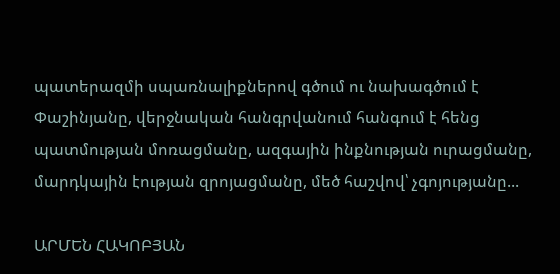պատերազմի սպառնալիքներով գծում ու նախագծում է Փաշինյանը, վերջնական հանգրվանում հանգում է հենց պատմության մոռացմանը, ազգային ինքնության ուրացմանը, մարդկային էության զրոյացմանը, մեծ հաշվով՝ չգոյությանը...

ԱՐՄԵՆ ՀԱԿՈԲՅԱՆ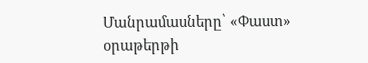Մանրամասները՝ «Փաստ» օրաթերթի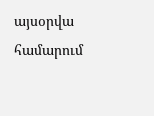այսօրվա համարում